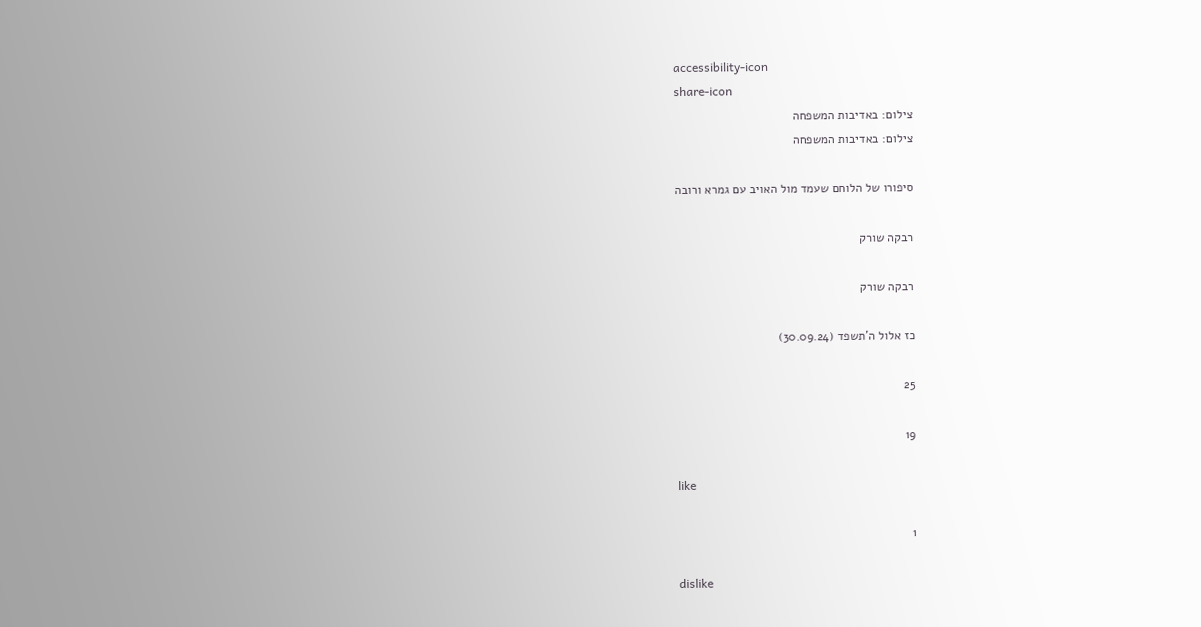accessibility-icon
share-icon
צילום: באדיבות המשפחה
צילום: באדיבות המשפחה

סיפורו של הלוחם שעמד מול האויב עם גמרא ורובה

רבקה שורק

רבקה שורק

כז אלול ה'תשפד (30.09.24)

25

19

like

1

dislike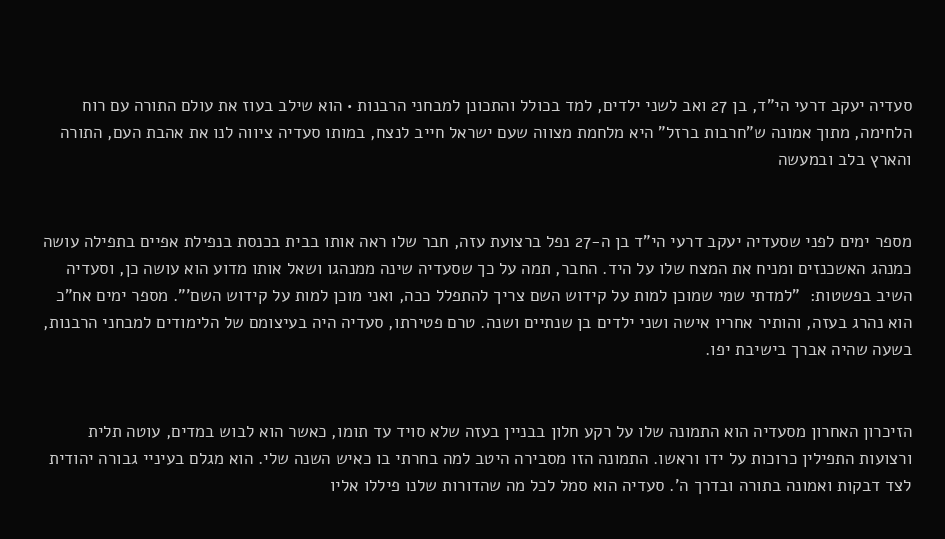סעדיה יעקב דרעי הי"ד, בן 27 ואב לשני ילדים, למד בכולל והתכונן למבחני הרבנות • הוא שילב בעוז את עולם התורה עם רוח הלחימה, מתוך אמונה ש"חרבות ברזל" היא מלחמת מצווה שעם ישראל חייב לנצח, במותו סעדיה ציווה לנו את אהבת העם, התורה והארץ בלב ובמעשה


מספר ימים לפני שסעדיה יעקב דרעי הי"ד בן ה-27 נפל ברצועת עזה, חבר שלו ראה אותו בבית בכנסת בנפילת אפיים בתפילה עושה כמנהג האשכנזים ומניח את המצח שלו על היד. החבר, תמה על כך שסעדיה שינה ממנהגו ושאל אותו מדוע הוא עושה כן, וסעדיה השיב בפשטות:  "למדתי שמי שמוכן למות על קידוש השם צריך להתפלל ככה, ואני מוכן למות על קידוש השם'". מספר ימים אח"כ הוא נהרג בעזה, והותיר אחריו אישה ושני ילדים בן שנתיים ושנה. טרם פטירתו, סעדיה היה בעיצומם של הלימודים למבחני הרבנות, בשעה שהיה אברך בישיבת יפו.


הזיכרון האחרון מסעדיה הוא התמונה שלו על רקע חלון בבניין בעזה שלא סויד עד תומו, כאשר הוא לבוש במדים, עוטה תלית ורצועות התפילין כרוכות על ידו וראשו. התמונה הזו מסבירה היטב למה בחרתי בו כאיש השנה שלי. הוא מגלם בעיניי גבורה יהודית לצד דבקות ואמונה בתורה ובדרך ה'. סעדיה הוא סמל לכל מה שהדורות שלנו פיללו אליו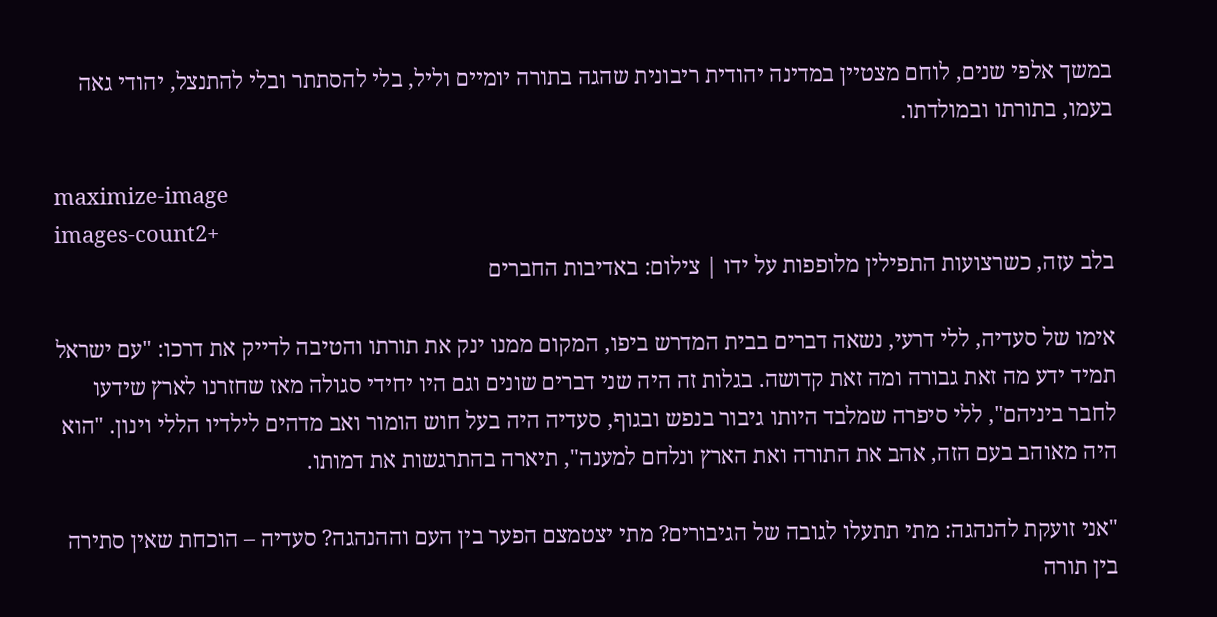במשך אלפי שנים, לוחם מצטיין במדינה יהודית ריבונית שהגה בתורה יומיים וליל, בלי להסתתר ובלי להתנצל, יהודי גאה בעמו, בתורתו ובמולדתו.

maximize-image
images-count2+
בלב עזה, כשרצועות התפילין מלופפות על ידו | צילום: באדיבות החברים

אימו של סעדיה, ללי דרעי, נשאה דברים בבית המדרש ביפו, המקום ממנו ינק את תורתו והטיבה לדייק את דרכו: "עם ישראל תמיד ידע מה זאת גבורה ומה זאת קדושה. בגלות זה היה שני דברים שונים וגם היו יחידי סגולה מאז שחזרנו לארץ שידעו לחבר ביניהם", ללי סיפרה שמלבד היותו גיבור בנפש ובגוף, סעדיה היה בעל חוש הומור ואב מדהים לילדיו הללי וינון. "הוא היה מאוהב בעם הזה, אהב את התורה ואת הארץ ונלחם למענה", תיארה בהתרגשות את דמותו.

"אני זועקת להנהגה: מתי תתעלו לגובה של הגיבורים? מתי יצטמצם הפער בין העם וההנהגה? סעדיה – הוכחת שאין סתירה בין תורה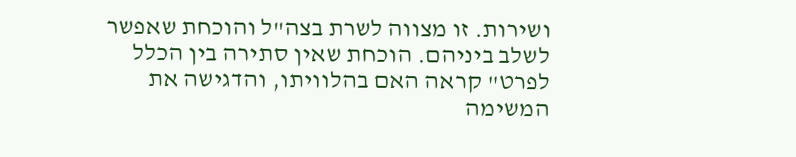ושירות. זו מצווה לשרת בצה"ל והוכחת שאפשר לשלב ביניהם. הוכחת שאין סתירה בין הכלל לפרט" קראה האם בהלוויתו, והדגישה את המשימה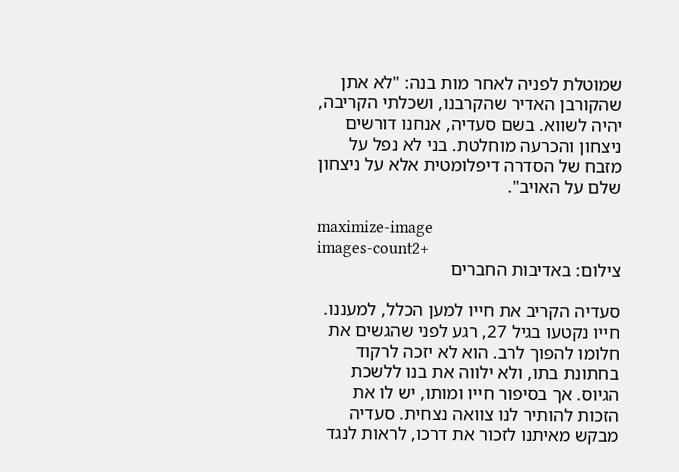שמוטלת לפניה לאחר מות בנה: "לא אתן שהקורבן האדיר שהקרבנו, ושכלתי הקריבה, יהיה לשווא. בשם סעדיה, אנחנו דורשים ניצחון והכרעה מוחלטת. בני לא נפל על מזבח של הסדרה דיפלומטית אלא על ניצחון שלם על האויב".

maximize-image
images-count2+
צילום: באדיבות החברים

סעדיה הקריב את חייו למען הכלל, למעננו. חייו נקטעו בגיל 27, רגע לפני שהגשים את חלומו להפוך לרב. הוא לא יזכה לרקוד בחתונת בתו, ולא ילווה את בנו ללשכת הגיוס. אך בסיפור חייו ומותו, יש לו את הזכות להותיר לנו צוואה נצחית. סעדיה מבקש מאיתנו לזכור את דרכו, לראות לנגד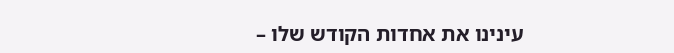עינינו את אחדות הקודש שלו –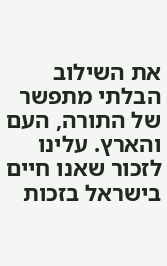את השילוב הבלתי מתפשר של התורה, העם והארץ. עלינו לזכור שאנו חיים בישראל בזכות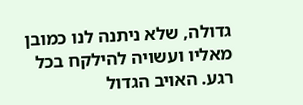גדולה, שלא ניתנה לנו כמובן מאליו ועשויה להילקח בכל רגע. האויב הגדול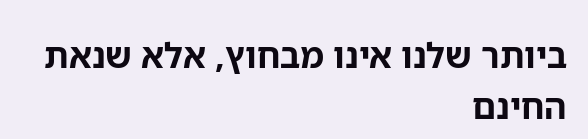ביותר שלנו אינו מבחוץ, אלא שנאת החינם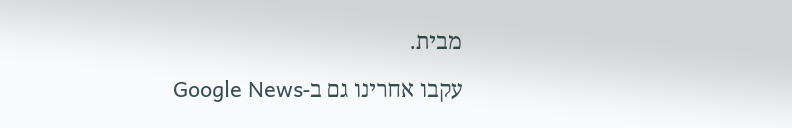מבית.

עקבו אחרינו גם ב-Google News